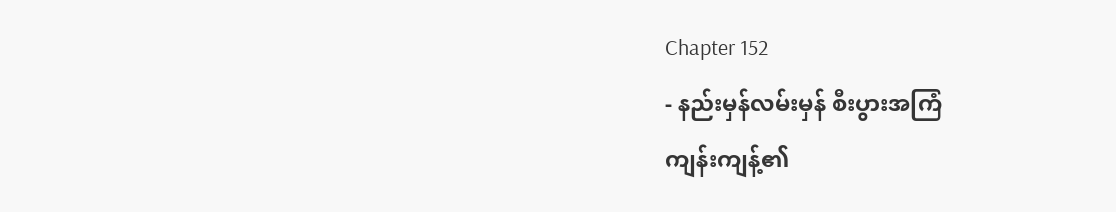Chapter 152
- နည်းမှန်လမ်းမှန် စီးပွားအကြံ
ကျန်းကျန့်၏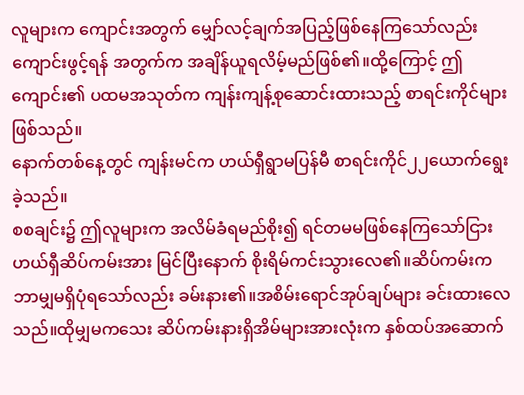လူများက ကျောင်းအတွက် မျှော်လင့်ချက်အပြည့်ဖြစ်နေကြသော်လည်း ကျောင်းဖွင့်ရန် အတွက်က အချိန်ယူရလိမ့်မည်ဖြစ်၏။ထို့ကြောင့် ဤကျောင်း၏ ပထမအသုတ်က ကျန်းကျန့်စုဆောင်းထားသည့် စာရင်းကိုင်များဖြစ်သည်။
နောက်တစ်နေ့တွင် ကျန်းမင်က ဟယ်ရှီရွာမပြန်မီ စာရင်းကိုင်၂၂ယောက်ရွေးခဲ့သည်။
စစချင်း၌ ဤလူများက အလိမ်ခံရမည်စိုး၍ ရင်တမမဖြစ်နေကြသော်ငြား ဟယ်ရှီဆိပ်ကမ်းအား မြင်ပြီးနောက် စိုးရိမ်ကင်းသွားလေ၏။ဆိပ်ကမ်းက ဘာမျှမရှိပုံရသော်လည်း ခမ်းနား၏။အစိမ်းရောင်အုပ်ချပ်များ ခင်းထားလေသည်။ထိုမျှမကသေး ဆိပ်ကမ်းနားရှိအိမ်များအားလုံးက နှစ်ထပ်အဆောက်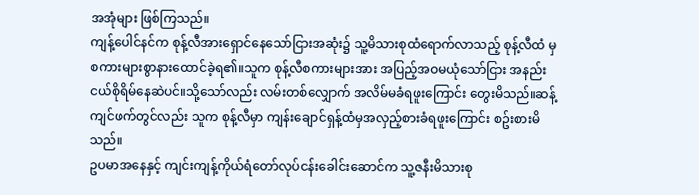အအုံများ ဖြစ်ကြသည်။
ကျန့်ပေါင်နင်က စုန့်လီအားရှောင်နေသော်ငြားအဆုံး၌ သူ့မိသားစုထံရောက်လာသည့် စုန့်လီထံ မှစကားများစွာနားထောင်ခဲ့ရ၏။သူက စုန့်လီစကားများအား အပြည့်အဝမယုံသော်ငြား အနည်းငယ်စိုရိမ်နေဆဲပင်။သို့သော်လည်း လမ်းတစ်လျှောက် အလိမ်မခံရဖူးကြောင်း တွေးမိသည်။ဆန့်ကျင်ဖက်တွင်လည်း သူက စုန့်လီမှာ ကျန်းချောင်ရှန့်ထံမှအလှည့်စားခံရဖူးကြောင်း စဥ်းစားမိသည်။
ဥပမာအနေနှင့် ကျင်းကျန့်ကိုယ်ရံတော်လုပ်ငန်းခေါင်းဆောင်က သူ့ဇနီးမိသားစု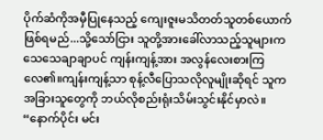ပိုက်ဆံကိုအမှီပြုနေသည့် ကျေးဇူးမသိတတ်သူတစ်ယောက်ဖြစ်ရမည်...သို့သော်ငြား သူတို့အားခေါ်လာသည့်သူများက သေသေချာချာပင် ကျန်းကျန့်အား အလွန်လေးစားကြလေ၏။ကျန်းကျန့်သာ စုန့်လီပြောသလိုလူမျိုးဆိုရင် သူက အခြားသူတွေကို ဘယ်လိုစည်းရုံးသိမ်းသွင်းနိုင်မှာလဲ။
“နောက်ပိုင်း မင်း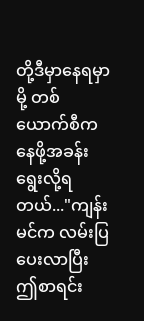တို့ဒီမှာနေရမှာမို့ တစ်ယောက်စီက နေဖို့အခန်းရွေးလို့ရတယ်..."ကျန်းမင်က လမ်းပြပေးလာပြီး ဤစာရင်း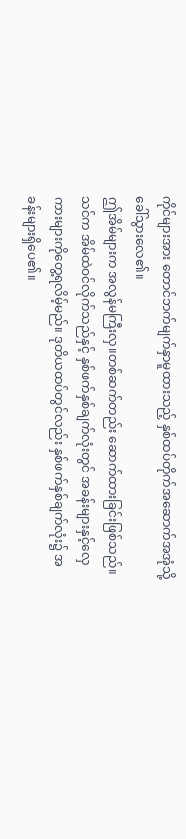ကိုင်များအား တောင်ဘက်မျက်နှာမူထားသည့် နှစ်ထပ်တိုက်အဆောက်အအုံသို့ ခေါ်သွားလေ၏။
ဤအိမ်များက အလွန်မကြီးလှ။တစ်ဆက်တည်း ဆောက်ထားခြင်းဖြစ်သည်။သင်က အိမ်ထဲဝင်လိုက်သည်နှင့် နှစ်ဖက်နှစ်ချက်လုံးတွင် အခန်းများနှင့်လှေကားများကိုတွေ့ရလိမ့်မည်။ ဒုတိယထပ်တွင်လည်း နှစ်ဖက်နှစ်ချက်လုံး၌ အခန်းများရှိပေ၏။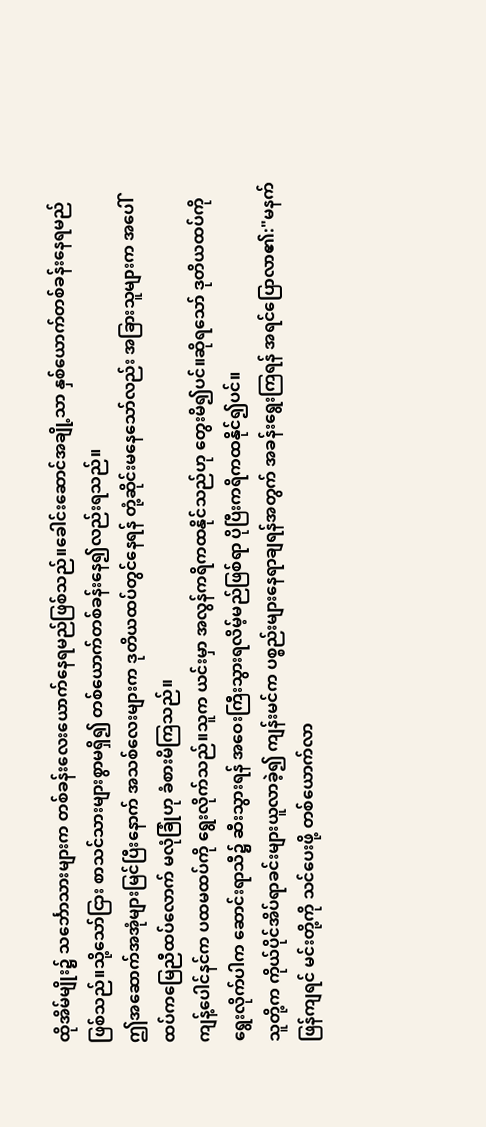ထိုအိမ်မျိုး၌ သင်္ဘောသားများက တစ်ခန်းလေးယောက်နေရမည်ဖြစ်သည်။ခေါင်းဆောင်အချို့သာ နှစ်ယောက်တစ်ခန်းနေရမည်ဖြစ်သည်။သို့သော်ငြား စာသင်သားများစွာမရှိ၍ တစ်ယောက်တစ်ခန်းနေ၍လည်းရသည်။
ဤအဆောက်အအုံများမြင်ပြီးနောက် အသစ်လေးများက ဒုတိယထပ်တွင်နေရန် တုံ့ဆိုင်းမနေသော်လည်း အခြားသူများက အပေါ်ထပ်ကမြေညီထပ်လောက် မလုံခြုံဟု ခံစားမိကြသည်။
ကျန့်ပေါင်နင်က ပထမထပ်ကို ရွေးလိုက်သည်။သူက ယင်းမှာ အလွန်ကရိကထနိုင်သည်ဟု တွေးမိ၍ပင်။ဆိုရသော် ဒုတိယထပ်ကိုရွေးလိုက်ပါက ဆောင်းရာသီ၌ ဆီးသွားရန် အဝေးကြီးသွားရလိမ့်မည်ဖြစ်ရာ ပိုပြီးကရိကထနိုင်၍ပင်။
သူတို့က ကိုယ်ပိုင်အိပ်ရာခင်းများယူလာခဲ့၍ ကျန်းမင်က ပစ္စည်းများနေရာချရန်အတွက် အခန်းရွေးကြရန် အရင်ပြောလာ၏:"မနက်ဖြန်ကျရင် မင်းတို့ကို သင်ပေးဖို့ တစ်ယောက်လာ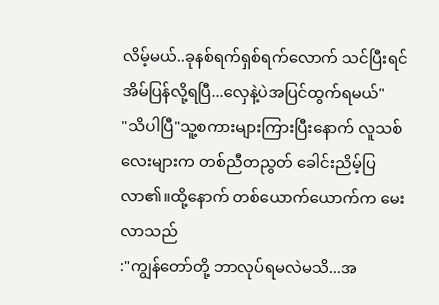လိမ့်မယ်..ခုနစ်ရက်ရှစ်ရက်လောက် သင်ပြီးရင် အိမ်ပြန်လို့ရပြီ...လှေနဲ့ပဲအပြင်ထွက်ရမယ်"
"သိပါပြီ"သူ့စကားများကြားပြီးနောက် လူသစ်လေးများက တစ်ညီတညွတ် ခေါင်းညိမ့်ပြလာ၏။ထို့နောက် တစ်ယောက်ယောက်က မေးလာသည်
:"ကျွန်တော်တို့ ဘာလုပ်ရမလဲမသိ...အ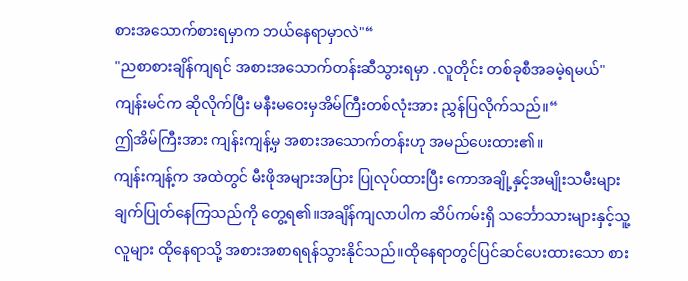စားအသောက်စားရမှာက ဘယ်နေရာမှာလဲ"“
"ညစာစားချိန်ကျရင် အစားအသောက်တန်းဆီသွားရမှာ .လူတိုင်း တစ်ခုစီအခမဲ့ရမယ်"ကျန်းမင်က ဆိုလိုက်ပြီး မနီးမဝေးမှအိမ်ကြီးတစ်လုံးအား ညွှန်ပြလိုက်သည်။“
ဤအိမ်ကြီးအား ကျန်းကျန့်မှ အစားအသောက်တန်းဟု အမည်ပေးထား၏။
ကျန်းကျန့်က အထဲတွင် မီးဖိုအများအပြား ပြုလုပ်ထားပြီး ကောအချို့နှင့်အမျိုးသမီးများ ချက်ပြုတ်နေကြသည်ကို တွေ့ရ၏။အချိန်ကျလာပါက ဆိပ်ကမ်းရှိ သင်္ဘောသားများနှင့်သူ့လူများ ထိုနေရာသို့ အစားအစာရရန်သွားနိုင်သည်။ထိုနေရာတွင်ပြင်ဆင်ပေးထားသော စား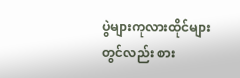ပွဲများကုလားထိုင်များတွင်လည်း စား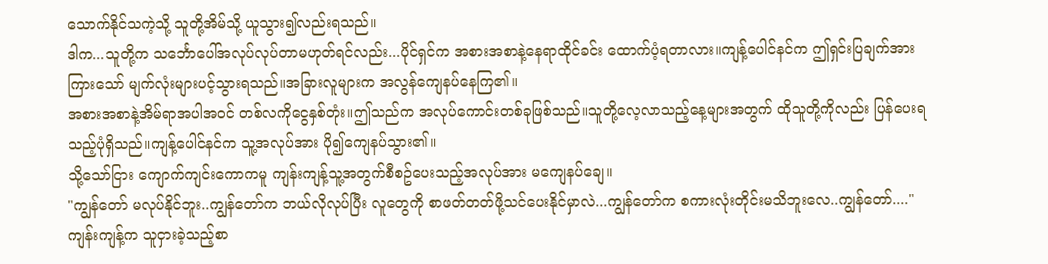သောက်နိုင်သကဲ့သို့ သူတို့အိမ်သို့ ယူသွား၍လည်းရသည်။
ဒါက...သူတို့က သင်္ဘောပေါ်အလုပ်လုပ်တာမဟုတ်ရင်လည်း...ပိုင်ရှင်က အစားအစာနဲ့နေရာထိုင်ခင်း ထောက်ပံ့ရတာလား။ကျန့်ပေါင်နင်က ဤရှင်းပြချက်အားကြားသော် မျက်လုံးများပင့်သွားရသည်။အခြားလူများက အလွန်ကျေနပ်နေကြ၏။
အစားအစာနဲ့အိမ်ရာအပါအဝင် တစ်လကိုငွေနှစ်တုံး။ဤသည်က အလုပ်ကောင်းတစ်ခုဖြစ်သည်။သူတို့လေ့လာသည့်နေ့များအတွက် ထိုသူတို့ကိုလည်း ပြန်ပေးရသည့်ပုံရှိသည်။ကျန့်ပေါင်နင်က သူ့အလုပ်အား ပို၍ကျေနပ်သွား၏။
သို့သော်ငြား ကျောက်ကျင်းကောကမူ ကျန်းကျန့်သူ့အတွက်စီစဥ်ပေးသည့်အလုပ်အား မကျေနပ်ချေ။
"ကျွန်တော် မလုပ်နိုင်ဘူး..ကျွန်တော်က ဘယ်လိုလုပ်ပြီး လူတွေကို စာဖတ်တတ်ဖို့သင်ပေးနိုင်မှာလဲ...ကျွန်တော်က စကားလုံးတိုင်းမသိဘူးလေ..ကျွန်တော်...."ကျန်းကျန့်က သူငှားခဲ့သည့်စာ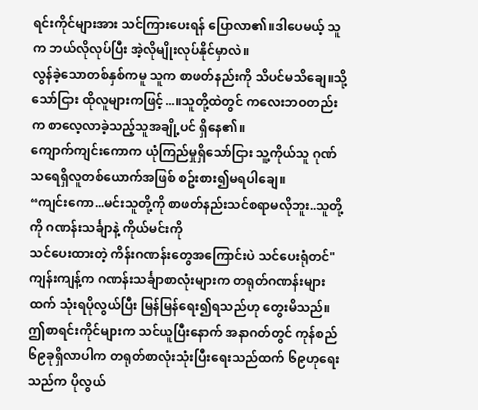ရင်းကိုင်များအား သင်ကြားပေးရန် ပြောလာ၏။ဒါပေမယ့် သူက ဘယ်လိုလုပ်ပြီး အဲ့လိုမျိုးလုပ်နိုင်မှာလဲ။
လွန်ခဲ့သောတစ်နှစ်ကမူ သူက စာဖတ်နည်းကို သိပင်မသိချေ။သို့သော်ငြား ထိုလူများကဖြင့်...။သူတို့ထဲတွင် ကလေးဘဝတည်းက စာလေ့လာခဲ့သည့်သူအချို့ပင် ရှိနေ၏။
ကျောက်ကျင်းကောက ယုံကြည်မှုရှိသော်ငြား သူ့ကိုယ်သူ ဂုဏ်သရေရှိလူတစ်ယောက်အဖြစ် စဥ်းစား၍မရပါချေ။
“ကျင်းကော...မင်းသူတို့ကို စာဖတ်နည်းသင်စရာမလိုဘူး..သူတို့ကို ဂဏန်းသင်္ချာနဲ့ ကိုယ်မင်းကို
သင်ပေးထားတဲ့ ကိန်းဂဏန်းတွေအကြောင်းပဲ သင်ပေးရုံတင်"
ကျန်းကျန့်က ဂဏန်းသင်္ချာစာလုံးများက တရုတ်ဂဏန်းများထက် သုံးရပိုလွယ်ပြီး မြန်မြန်ရေး၍ရသည်ဟု တွေးမိသည်။ဤစာရင်းကိုင်များက သင်ယူပြီးနောက် အနာဂတ်တွင် ကုန်စည်၆၉ခုရှိလာပါက တရုတ်စာလုံးသုံးပြီးရေးသည်ထက် ၆၉ဟုရေးသည်က ပိုလွယ်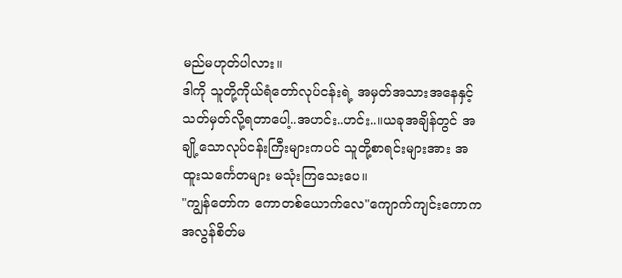မည်မဟုတ်ပါလား။
ဒါကို သူတို့ကိုယ်ရံတော်လုပ်ငန်းရဲ့ အမှတ်အသားအနေနှင့် သတ်မှတ်လို့ရတာပေါ့..အဟင်း..ဟင်း..။ယခုအချိန်တွင် အချို့သောလုပ်ငန်းကြီးများကပင် သူတို့စာရင်းများအား အထူးသင်္ကေတများ မသုံးကြသေးပေ။
"ကျွန်တော်က ကောတစ်ယောက်လေ"ကျောက်ကျင်းကောက အလွန်စိတ်မ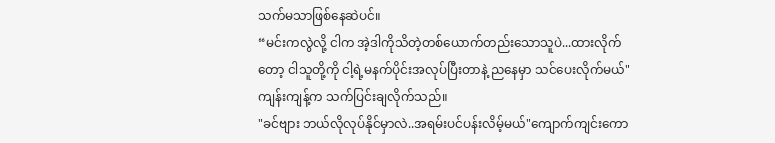သက်မသာဖြစ်နေဆဲပင်။
“မင်းကလွဲလို့ ငါက အဲ့ဒါကိုသိတဲ့တစ်ယောက်တည်းသောသူပဲ...ထားလိုက်တော့ ငါသူတို့ကို ငါ့ရဲ့မနက်ပိုင်းအလုပ်ပြီးတာနဲ့ ညနေမှာ သင်ပေးလိုက်မယ်"ကျန်းကျန့်က သက်ပြင်းချလိုက်သည်။
"ခင်ဗျား ဘယ်လိုလုပ်နိုင်မှာလဲ..အရမ်းပင်ပန်းလိမ့်မယ်"ကျောက်ကျင်းကော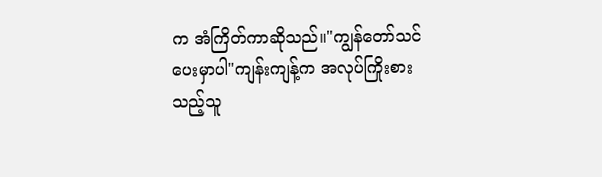က အံကြိတ်ကာဆိုသည်။"ကျွန်တော်သင်ပေးမှာပါ"ကျန်းကျန့်က အလုပ်ကြိုးစားသည့်သူ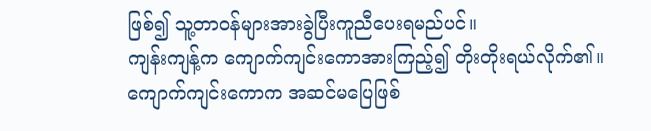ဖြစ်၍ သူ့တာဝန်များအားခွဲပြီးကူညီပေးရမည်ပင်။
ကျန်းကျန့်က ကျောက်ကျင်းကောအားကြည့်၍ တိုးတိုးရယ်လိုက်၏။ကျောက်ကျင်းကောက အဆင်မပြေဖြစ်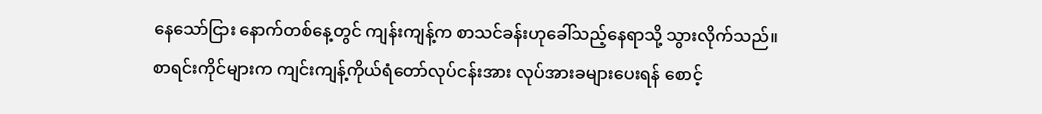နေသော်ငြား နောက်တစ်နေ့တွင် ကျန်းကျန့်က စာသင်ခန်းဟုခေါ်သည့်နေရာသို့ သွားလိုက်သည်။
စာရင်းကိုင်များက ကျင်းကျန့်ကိုယ်ရံတော်လုပ်ငန်းအား လုပ်အားခများပေးရန် စောင့်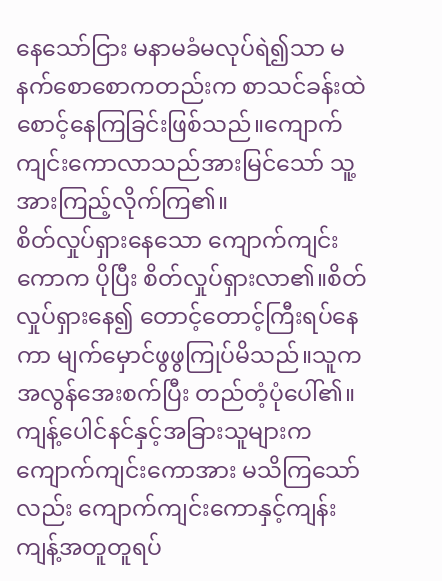နေသော်ငြား မနာမခံမလုပ်ရဲ၍သာ မနက်စောစောကတည်းက စာသင်ခန်းထဲစောင့်နေကြခြင်းဖြစ်သည်။ကျောက်ကျင်းကောလာသည်အားမြင်သော် သူ့အားကြည့်လိုက်ကြ၏။
စိတ်လှုပ်ရှားနေသော ကျောက်ကျင်းကောက ပိုပြီး စိတ်လှုပ်ရှားလာ၏။စိတ်လှုပ်ရှားနေ၍ တောင့်တောင့်ကြီးရပ်နေကာ မျက်မှောင်ဖွဖွကြုပ်မိသည်။သူက အလွန်အေးစက်ပြီး တည်တံ့ပုံပေါ်၏။
ကျန့်ပေါင်နင်နှင့်အခြားသူများက ကျောက်ကျင်းကောအား မသိကြသော်လည်း ကျောက်ကျင်းကောနှင့်ကျန်းကျန့်အတူတူရပ်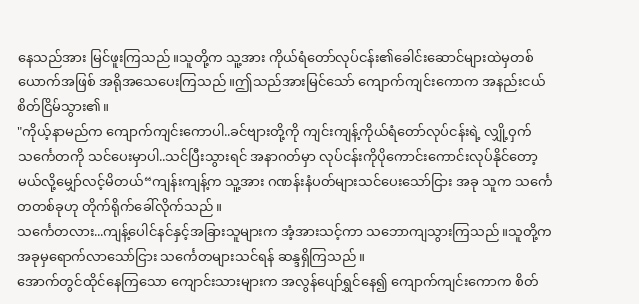နေသည်အား မြင်ဖူးကြသည်။သူတို့က သူ့အား ကိုယ်ရံတော်လုပ်ငန်း၏ခေါင်းဆောင်များထဲမှတစ်ယောက်အဖြစ် အရိုအသေပေးကြသည်။ဤသည်အားမြင်သော် ကျောက်ကျင်းကောက အနည်းငယ် စိတ်ငြိမ်သွား၏။
"ကိုယ့်နာမည်က ကျောက်ကျင်းကောပါ..ခင်ဗျားတို့ကို ကျင်းကျန့်ကိုယ်ရံတော်လုပ်ငန်းရဲ့ လျှို့ဝှက်သင်္ကေတကို သင်ပေးမှာပါ..သင်ပြီးသွားရင် အနာဂတ်မှာ လုပ်ငန်းကိုပိုကောင်းကောင်းလုပ်နိုင်တော့မယ်လို့မျှော်လင့်မိတယ်“ကျန်းကျန့်က သူ့အား ဂဏန်းနံပတ်များသင်ပေးသော်ငြား အခု သူက သင်္ကေတတစ်ခုဟု တိုက်ရိုက်ခေါ်လိုက်သည်။
သင်္ကေတလား...ကျန့်ပေါင်နင်နှင့်အခြားသူများက အံ့အားသင့်ကာ သဘောကျသွားကြသည်။သူတို့က အခုမှရောက်လာသော်ငြား သင်္ကေတများသင်ရန် ဆန္ဒရှိကြသည်။
အောက်တွင်ထိုင်နေကြသော ကျောင်းသားများက အလွန်ပျော်ရွှင်နေ၍ ကျောက်ကျင်းကောက စိတ်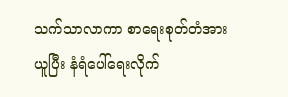သက်သာလာကာ စာရေးစုတ်တံအားယူပြီး နံရံပေါ်ရေးလိုက်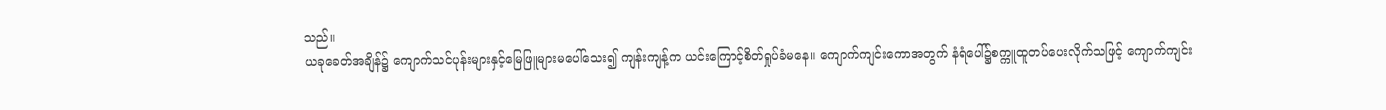သည်။
ယခုခေတ်အချိန်၌ ကျောက်သင်ပုန်းများနှင့်မြေဖြူများမပေါ်သေး၍ ကျန်းကျန့်က ယင်းကြောင့်စိတ်ရှုပ်ခံမနေ။ ကျောက်ကျင်းကောအတွက် နံရံပေါ်၌စက္ကူထူတပ်ပေးလိုက်သဖြင့် ကျောက်ကျင်း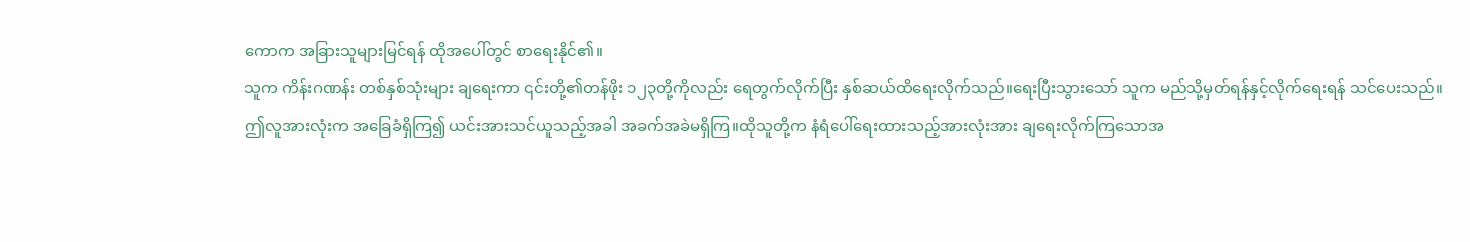ကောက အခြားသူများမြင်ရန် ထိုအပေါ်တွင် စာရေးနိုင်၏။
သူက ကိန်းဂဏန်း တစ်နှစ်သုံးများ ချရေးကာ ၎င်းတို့၏တန်ဖိုး ၁၂၃တို့ကိုလည်း ရေတွက်လိုက်ပြီး နှစ်ဆယ်ထိရေးလိုက်သည်။ရေးပြီးသွားသော် သူက မည်သို့မှတ်ရန်နှင့်လိုက်ရေးရန် သင်ပေးသည်။
ဤလူအားလုံးက အခြေခံရှိကြ၍ ယင်းအားသင်ယူသည့်အခါ အခက်အခဲမရှိကြ။ထိုသူတို့က နံရံပေါ်ရေးထားသည့်အားလုံးအား ချရေးလိုက်ကြသောအ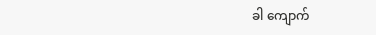ခါ ကျောက်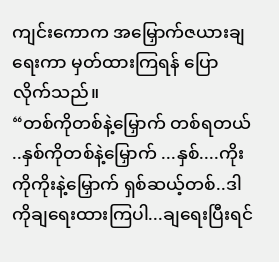ကျင်းကောက အမြှောက်ဇယားချရေးကာ မှတ်ထားကြရန် ပြောလိုက်သည်။
“တစ်ကိုတစ်နဲ့မြှောက် တစ်ရတယ် ..နှစ်ကိုတစ်နဲ့မြှောက် ...နှစ်....ကိုးကိုကိုးနဲ့မြှောက် ရှစ်ဆယ့်တစ်..ဒါကိုချရေးထားကြပါ...ချရေးပြီးရင်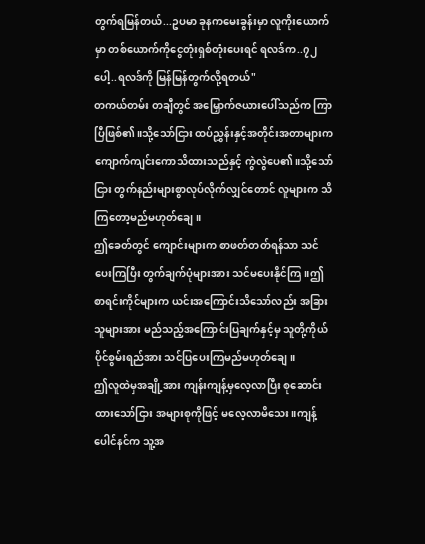တွက်ရမြန်တယ်...ဥပမာ ခုနကမေးခွန်းမှာ လူကိုးယောက်မှာ တစ်ယောက်ကိုငွေတုံးရှစ်တုံးပေးရင် ရလဒ်က..၇၂ပေါ့..ရလဒ်ကို မြန်မြန်တွက်လို့ရတယ်"
တကယ်တမ်း တချီတွင် အမြှောက်ဇယားပေါ်သည်က ကြာပြီဖြစ်၏။သို့သော်ငြား ထပ်ညွှန်းနှင့်အတိုင်းအတာများက ကျောက်ကျင်းကောသိထားသည်နှင့် ကွဲလွဲပေ၏။သို့သော်ငြား တွက်နည်းများစွာလုပ်လိုက်လျှင်တောင် လူများက သိကြတော့မည်မဟုတ်ချေ။
ဤခေတ်တွင် ကျောင်းများက စာဖတ်တတ်ရန်သာ သင်ပေးကြပြီး တွက်ချက်ပုံများအား သင်မပေးနိုင်ကြ။ဤစာရင်းကိုင်များက ယင်းအကြောင်းသိသော်လည်း အခြားသူများအား မည်သည့်အကြောင်းပြချက်နှင့်မှ သူတို့ကိုယ်ပိုင်စွမ်းရည်အား သင်ပြပေးကြမည်မဟုတ်ချေ။
ဤလူထဲမှအချို့အား ကျန်းကျန့်မှလေ့လာပြီး စုဆောင်းထားသော်ငြား အများစုကိုဖြင့် မလေ့လာမိသေး။ကျန့်ပေါင်နင်က သူ့အ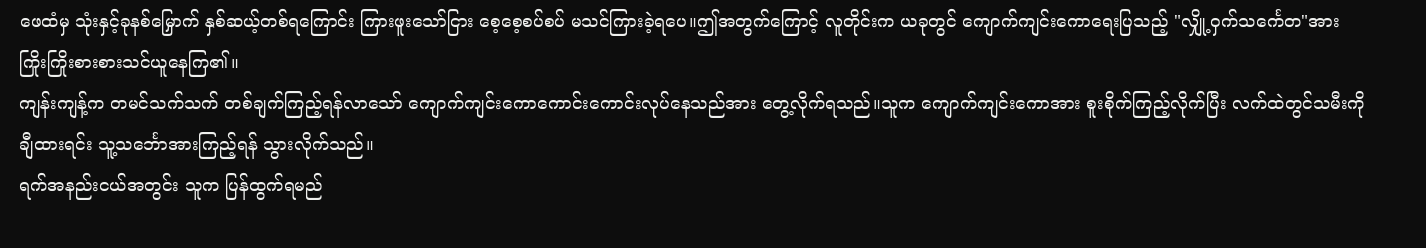ဖေထံမှ သုံးနှင့်ခုနစ်မြှောက် နှစ်ဆယ့်တစ်ရကြောင်း ကြားဖူးသော်ငြား စေ့စေ့စပ်စပ် မသင်ကြားခဲ့ရပေ။ဤအတွက်ကြောင့် လူတိုင်းက ယခုတွင် ကျောက်ကျင်းကောရေးပြသည့် "လျှို့ဝှက်သင်္ကေတ"အား ကြိုးကြိုးစားစားသင်ယူနေကြ၏။
ကျန်းကျန့်က တမင်သက်သက် တစ်ချက်ကြည့်ရန်လာသော် ကျောက်ကျင်းကောကောင်းကောင်းလုပ်နေသည်အား တွေ့လိုက်ရသည်။သူက ကျောက်ကျင်းကောအား စူးစိုက်ကြည့်လိုက်ပြီး လက်ထဲတွင်သမီးကိုချီထားရင်း သူ့သင်္ဘောအားကြည့်ရန် သွားလိုက်သည်။
ရက်အနည်းငယ်အတွင်း သူက ပြန်ထွက်ရမည်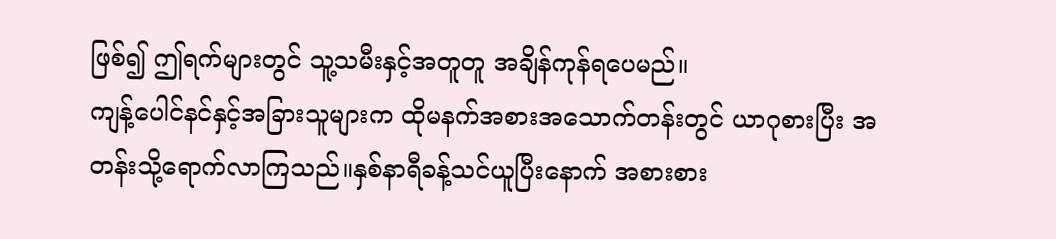ဖြစ်၍ ဤရက်များတွင် သူ့သမီးနှင့်အတူတူ အချိန်ကုန်ရပေမည်။
ကျန့်ပေါင်နင်နှင့်အခြားသူများက ထိုမနက်အစားအသောက်တန်းတွင် ယာဂုစားပြီး အတန်းသို့ရောက်လာကြသည်။နှစ်နာရီခန့်သင်ယူပြီးနောက် အစားစား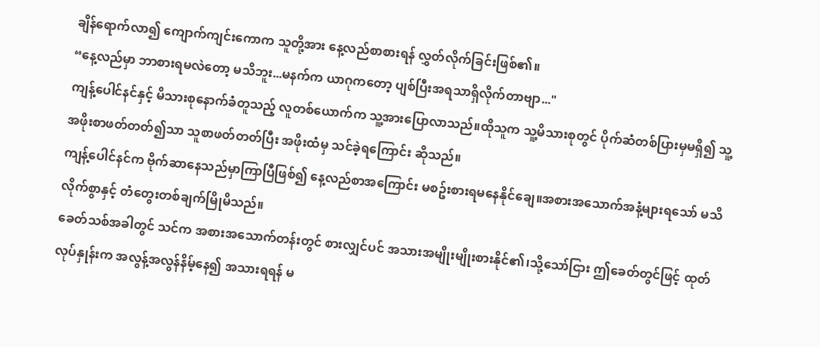ချိန်ရောက်လာ၍ ကျောက်ကျင်းကောက သူတို့အား နေ့လည်စာစားရန် လွှတ်လိုက်ခြင်းဖြစ်၏။
“နေ့လည်မှာ ဘာစားရမလဲတော့ မသိဘူး...မနက်က ယာဂုကတော့ ပျစ်ပြီးအရသာရှိလိုက်တာဗျာ..."
ကျန့်ပေါင်နင်နှင့် မိသားစုနောက်ခံတူသည့် လူတစ်ယောက်က သူ့အားပြောလာသည်။ထိုသူက သူ့မိသားစုတွင် ပိုက်ဆံတစ်ပြားမှမရှိ၍ သူ့အဖိုးစာဖတ်တတ်၍သာ သူစာဖတ်တတ်ပြီး အဖိုးထံမှ သင်ခဲ့ရကြောင်း ဆိုသည်။
ကျန့်ပေါင်နင်က ဗိုက်ဆာနေသည်မှာကြာပြီဖြစ်၍ နေ့လည်စာအကြောင်း မစဥ်းစားရမနေနိုင်ချေ။အစားအသောက်အနံ့များရသော် မသိလိုက်စွာနှင့် တံတွေးတစ်ချက်မြိုမိသည်။
ခေတ်သစ်အခါတွင် သင်က အစားအသောက်တန်းတွင် စားလျှင်ပင် အသားအမျိုးမျိုးစားနိုင်၏၊သို့သော်ငြား ဤခေတ်တွင်ဖြင့် ထုတ်လုပ်နှုန်းက အလွန့်အလွန်နိမ့်နေ၍ အသားရရန် မ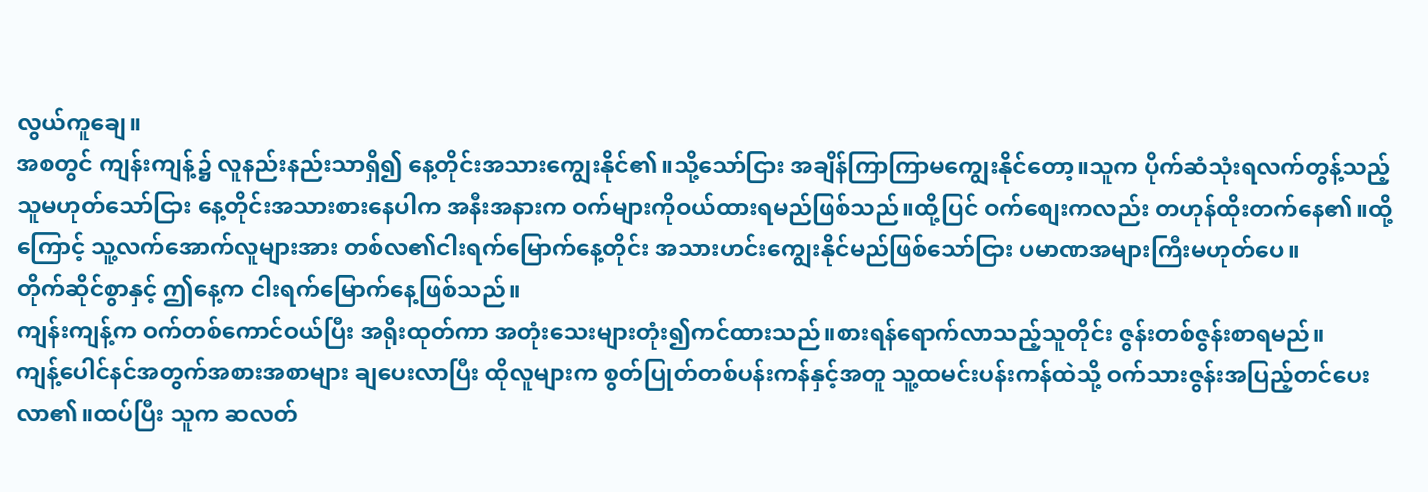လွယ်ကူချေ။
အစတွင် ကျန်းကျန့်၌ လူနည်းနည်းသာရှိ၍ နေ့တိုင်းအသားကျွေးနိုင်၏။သို့သော်ငြား အချိန်ကြာကြာမကျွေးနိုင်တော့။သူက ပိုက်ဆံသုံးရလက်တွန့်သည့်သူမဟုတ်သော်ငြား နေ့တိုင်းအသားစားနေပါက အနီးအနားက ဝက်များကိုဝယ်ထားရမည်ဖြစ်သည်။ထို့ပြင် ဝက်စျေးကလည်း တဟုန်ထိုးတက်နေ၏။ထို့ကြောင့် သူ့လက်အောက်လူများအား တစ်လ၏ငါးရက်မြောက်နေ့တိုင်း အသားဟင်းကျွေးနိုင်မည်ဖြစ်သော်ငြား ပမာဏအများကြီးမဟုတ်ပေ။
တိုက်ဆိုင်စွာနှင့် ဤနေ့က ငါးရက်မြောက်နေ့ဖြစ်သည်။
ကျန်းကျန့်က ဝက်တစ်ကောင်ဝယ်ပြီး အရိုးထုတ်ကာ အတုံးသေးများတုံး၍ကင်ထားသည်။စားရန်ရောက်လာသည့်သူတိုင်း ဇွန်းတစ်ဇွန်းစာရမည်။
ကျန့်ပေါင်နင်အတွက်အစားအစာများ ချပေးလာပြီး ထိုလူများက စွတ်ပြုတ်တစ်ပန်းကန်နှင့်အတူ သူ့ထမင်းပန်းကန်ထဲသို့ ဝက်သားဇွန်းအပြည့်တင်ပေးလာ၏။ထပ်ပြီး သူက ဆလတ်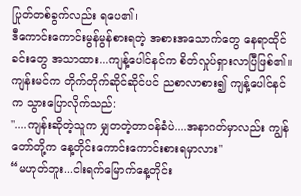ပြုတ်တစ်ခွက်လည်း ရပေ၏၊
ဒီကောင်းကောင်းမွန်မွန်စားရတဲ့ အစားအသောက်တွေ နေရာထိုင်ခင်းတွေ အသာထား...ကျန့်ပေါင်နင်က စိတ်လှုပ်ရှားလာပြီဖြစ်၏။
ကျန်းမင်က တိုက်တိုက်ဆိုင်ဆိုင်ပင် ညစာလာစား၍ ကျန့်ပေါင်နင်က သွားပြောလိုက်သည်:
"....ကျန်းဆိုတဲ့သူက မျှတတဲ့တာဝန်ခံပဲ....အနာဂတ်မှာလည်း ကျွန်တော်တို့က နေ့တိုင်းကောင်းကောင်းစားရမှာလား"
“မဟုတ်ဘူး...ငါးရက်မြောက်နေ့တိုင်း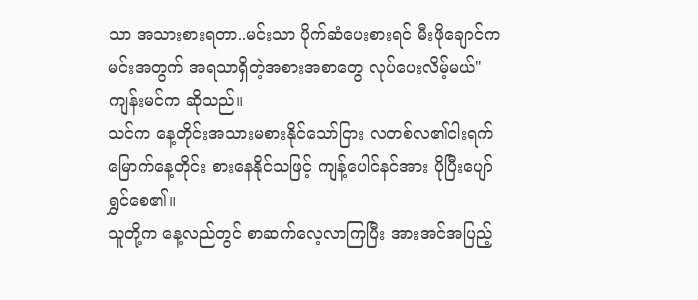သာ အသားစားရတာ..မင်းသာ ပိုက်ဆံပေးစားရင် မီးဖိုချောင်က မင်းအတွက် အရသာရှိတဲ့အစားအစာတွေ လုပ်ပေးလိမ့်မယ်"ကျန်းမင်က ဆိုသည်။
သင်က နေ့တိုင်းအသားမစားနိုင်သော်ငြား လတစ်လ၏ငါးရက်မြောက်နေ့တိုင်း စားနေနိုင်သဖြင့် ကျန့်ပေါင်နင်အား ပိုပြီးပျော်ရွှင်စေ၏။
သူတို့က နေ့လည်တွင် စာဆက်လေ့လာကြပြီး အားအင်အပြည့်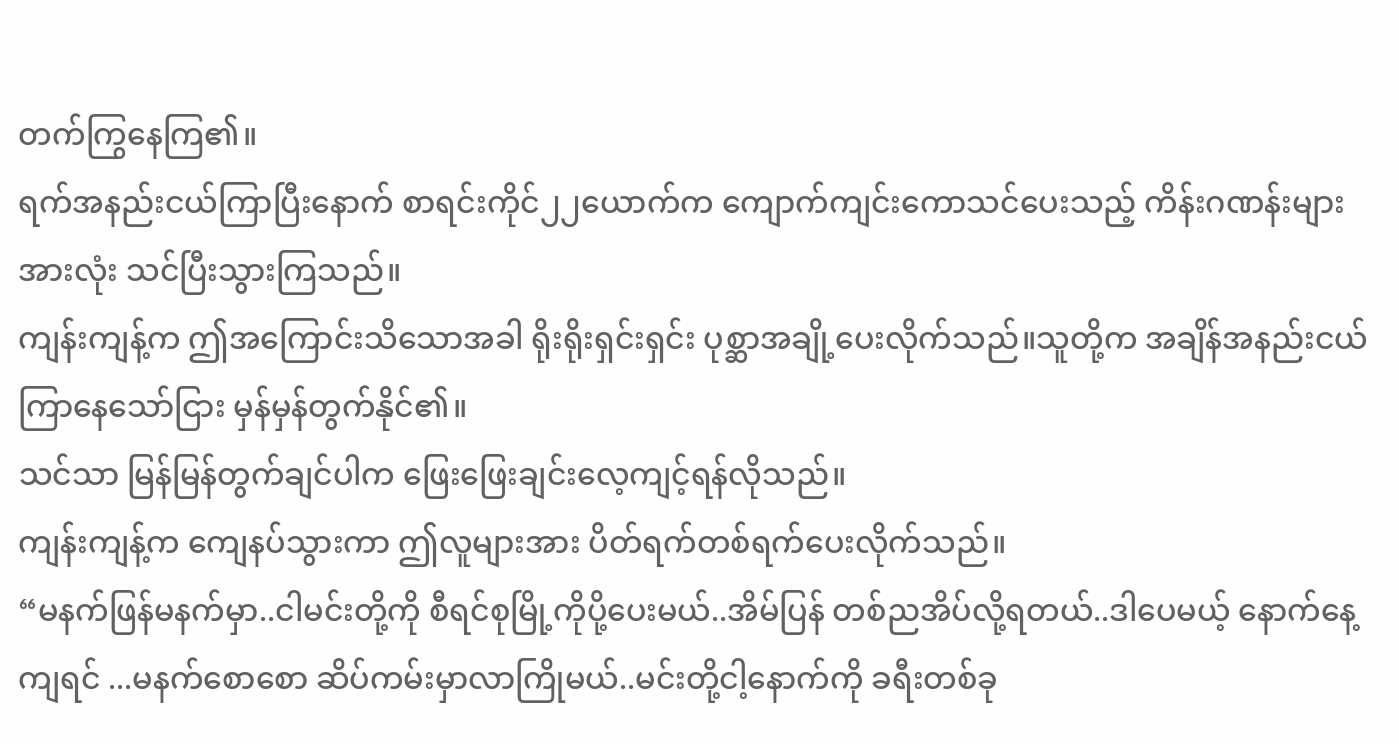တက်ကြွနေကြ၏။
ရက်အနည်းငယ်ကြာပြီးနောက် စာရင်းကိုင်၂၂ယောက်က ကျောက်ကျင်းကောသင်ပေးသည့် ကိန်းဂဏန်းများအားလုံး သင်ပြီးသွားကြသည်။
ကျန်းကျန့်က ဤအကြောင်းသိသောအခါ ရိုးရိုးရှင်းရှင်း ပုစ္ဆာအချို့ပေးလိုက်သည်။သူတို့က အချိန်အနည်းငယ်ကြာနေသော်ငြား မှန်မှန်တွက်နိုင်၏။
သင်သာ မြန်မြန်တွက်ချင်ပါက ဖြေးဖြေးချင်းလေ့ကျင့်ရန်လိုသည်။
ကျန်းကျန့်က ကျေနပ်သွားကာ ဤလူများအား ပိတ်ရက်တစ်ရက်ပေးလိုက်သည်။
“မနက်ဖြန်မနက်မှာ..ငါမင်းတို့ကို စီရင်စုမြို့ကိုပို့ပေးမယ်..အိမ်ပြန် တစ်ညအိပ်လို့ရတယ်..ဒါပေမယ့် နောက်နေ့ကျရင် ...မနက်စောစော ဆိပ်ကမ်းမှာလာကြိုမယ်..မင်းတို့ငါ့နောက်ကို ခရီးတစ်ခု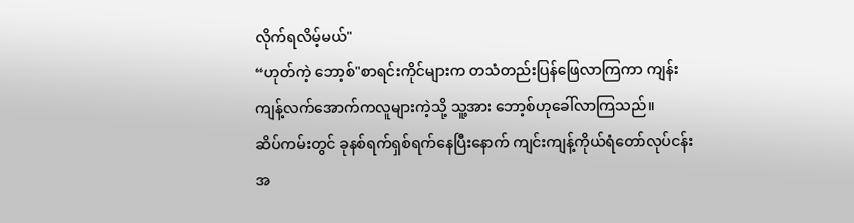လိုက်ရလိမ့်မယ်"
“ဟုတ်ကဲ့ ဘော့စ်"စာရင်းကိုင်များက တသံတည်းပြန်ဖြေလာကြကာ ကျန်းကျန့်လက်အောက်ကလူများကဲ့သို့ သူ့အား ဘော့စ်ဟုခေါ်လာကြသည်။
ဆိပ်ကမ်းတွင် ခုနစ်ရက်ရှစ်ရက်နေပြီးနောက် ကျင်းကျန့်ကိုယ်ရံတော်လုပ်ငန်းအ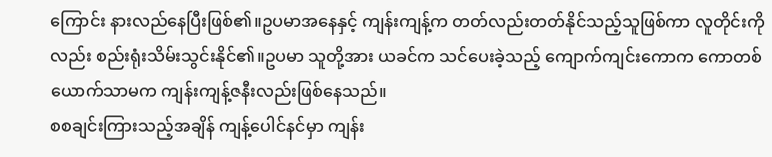ကြောင်း နားလည်နေပြီးဖြစ်၏။ဥပမာအနေနှင့် ကျန်းကျန့်က တတ်လည်းတတ်နိုင်သည့်သူဖြစ်ကာ လူတိုင်းကိုလည်း စည်းရုံးသိမ်းသွင်းနိုင်၏။ဥပမာ သူတို့အား ယခင်က သင်ပေးခဲ့သည့် ကျောက်ကျင်းကောက ကောတစ်ယောက်သာမက ကျန်းကျန့်ဇနီးလည်းဖြစ်နေသည်။
စစချင်းကြားသည့်အချိန် ကျန့်ပေါင်နင်မှာ ကျန်း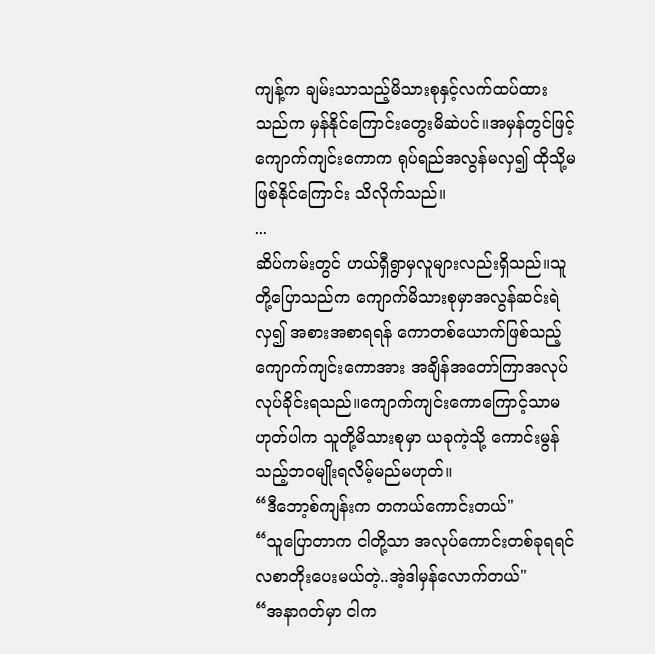ကျန့်က ချမ်းသာသည့်မိသားစုနှင့်လက်ထပ်ထားသည်က မှန်နိုင်ကြောင်းတွေးမိဆဲပင်။အမှန်တွင်ဖြင့် ကျောက်ကျင်းကောက ရုပ်ရည်အလွန်မလှ၍ ထိုသို့မဖြစ်နိုင်ကြောင်း သိလိုက်သည်။
...
ဆိပ်ကမ်းတွင် ဟယ်ရှီရွာမှလူများလည်းရှိသည်။သူတို့ပြောသည်က ကျောက်မိသားစုမှာအလွန်ဆင်းရဲလှ၍ အစားအစာရရန် ကောတစ်ယောက်ဖြစ်သည့် ကျောက်ကျင်းကောအား အချိန်အတော်ကြာအလုပ်လုပ်ခိုင်းရသည်။ကျောက်ကျင်းကောကြောင့်သာမဟုတ်ပါက သူတို့မိသားစုမှာ ယခုကဲ့သို့ ကောင်းမွန်သည့်ဘဝမျိုးရလိမ့်မည်မဟုတ်။
“ဒီဘော့စ်ကျန်းက တကယ်ကောင်းတယ်"
“သူပြောတာက ငါတို့သာ အလုပ်ကောင်းတစ်ခုရရင် လစာတိုးပေးမယ်တဲ့..အဲ့ဒါမှန်လောက်တယ်"
“အနာဂတ်မှာ ငါက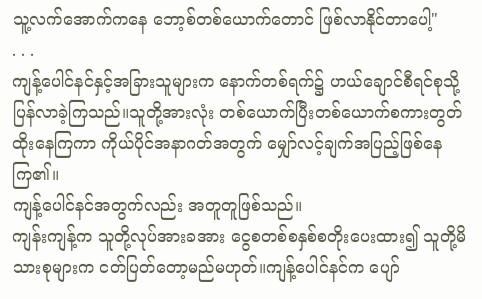သူ့လက်အောက်ကနေ ဘော့စ်တစ်ယောက်တောင် ဖြစ်လာနိုင်တာပေါ့"
. . .
ကျန့်ပေါင်နင်နှင့်အခြားသူများက နောက်တစ်ရက်၌ ဟယ်ချောင်စီရင်စုသို့ပြန်လာခဲ့ကြသည်။သူတို့အားလုံး တစ်ယောက်ပြီးတစ်ယောက်စကားတွတ်ထိုးနေကြကာ ကိုယ်ပိုင်အနာဂတ်အတွက် မျှော်လင့်ချက်အပြည့်ဖြစ်နေကြ၏။
ကျန့်ပေါင်နင်အတွက်လည်း အတူတူဖြစ်သည်။
ကျန်းကျန့်က သူတို့လုပ်အားခအား ငွေစတစ်စနှစ်စတိုးပေးထား၍ သူတို့မိသားစုများက ငတ်ပြတ်တော့မည်မဟုတ်။ကျန့်ပေါင်နင်က ပျော်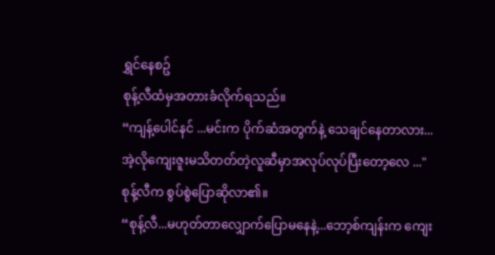ရွှင်နေစဥ်
စုန့်လီထံမှအတားခံလိုက်ရသည်။
“ကျန့်ပေါင်နင် ...မင်းက ပိုက်ဆံအတွက်နဲ့ သေချင်နေတာလား...အဲ့လိုကျေးဇူးမသိတတ်တဲ့လူဆီမှာအလုပ်လုပ်ပြီးတော့လေ ..."
စုန့်လီက စွပ်စွဲပြောဆိုလာ၏။
“စုန့်လီ...မဟုတ်တာလျှောက်ပြောမနေနဲ့...ဘော့စ်ကျန်းက ကျေး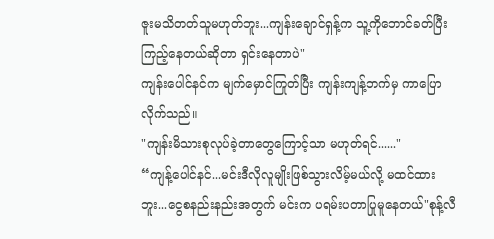ဇူးမသိတတ်သူမဟုတ်ဘူး...ကျန်းချောင်ရှန့်က သူ့ကိုဘောင်ခတ်ပြီးကြည့်နေတယ်ဆိုတာ ရှင်းနေတာပဲ"
ကျန်းပေါင်နင်က မျက်မှောင်ကြုတ်ပြီး ကျန်းကျန့်ဘက်မှ ကာပြောလိုက်သည်။
"ကျန်းမိသားစုလုပ်ခဲ့တာတွေကြောင့်သာ မဟုတ်ရင်......"
“ကျန့်ပေါင်နင်...မင်းဒီလိုလူမျိုးဖြစ်သွားလိမ့်မယ်လို့ မထင်ထားဘူး...ငွေစနည်းနည်းအတွက် မင်းက ပရမ်းပတာပြုမူနေတယ်"စုန့်လီ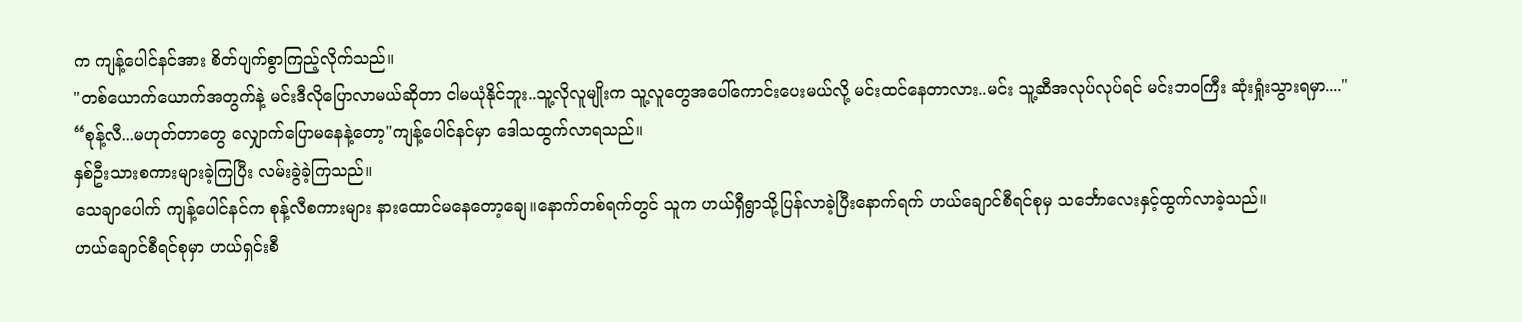က ကျန့်ပေါင်နင်အား စိတ်ပျက်စွာကြည့်လိုက်သည်။
"တစ်ယောက်ယောက်အတွက်နဲ့ မင်းဒီလိုပြောလာမယ်ဆိုတာ ငါမယုံနိုင်ဘူး..သူ့လိုလူမျိုးက သူ့လူတွေအပေါ်ကောင်းပေးမယ်လို့ မင်းထင်နေတာလား..မင်း သူ့ဆီအလုပ်လုပ်ရင် မင်းဘဝကြီး ဆုံးရှုံးသွားရမှာ...."
“စုန့်လီ...မဟုတ်တာတွေ လျှောက်ပြောမနေနဲ့တော့"ကျန့်ပေါင်နင်မှာ ဒေါသထွက်လာရသည်။
နှစ်ဦးသားစကားများခဲ့ကြပြီး လမ်းခွဲခဲ့ကြသည်။
သေချာပေါက် ကျန့်ပေါင်နင်က စုန့်လီစကားများ နားထောင်မနေတော့ချေ။နောက်တစ်ရက်တွင် သူက ဟယ်ရှီရွာသို့ပြန်လာခဲ့ပြီးနောက်ရက် ဟယ်ချောင်စီရင်စုမှ သင်္ဘောလေးနှင့်ထွက်လာခဲ့သည်။
ဟယ်ချောင်စီရင်စုမှာ ဟယ်ရှင်းစီ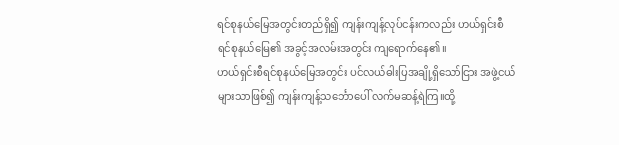ရင်စုနယ်မြေအတွင်းတည်ရှိ၍ ကျန်းကျန့်လုပ်ငန်းကလည်း ဟယ်ရှင်းစီရင်စုနယ်မြေ၏ အခွင့်အလမ်းအတွင်း ကျရောက်နေ၏။
ဟယ်ရှင်းစီရင်စုနယ်မြေအတွင်း ပင်လယ်ဓါးပြအချို့ရှိသော်ငြား အဖွဲ့ငယ်များသာဖြစ်၍ ကျန်းကျန့်သင်္ဘောပေါ် လက်မဆန့်ရဲကြ။ထို့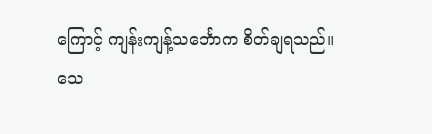ကြောင့် ကျန်းကျန့်သင်္ဘောက စိတ်ချရသည်။
သေ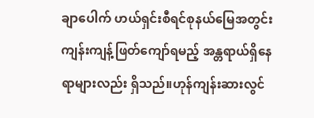ချာပေါက် ဟယ်ရှင်းစီရင်စုနယ်မြေအတွင်း ကျန်းကျန့်ဖြတ်ကျော်ရမည့် အန္တရာယ်ရှိနေရာများလည်း ရှိသည်။ဟုန်ကျန်းဆားလွင်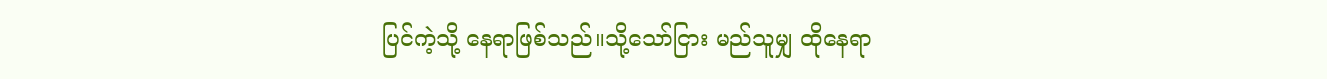ပြင်ကဲ့သို့ နေရာဖြစ်သည်။သို့သော်ငြား မည်သူမျှ ထိုနေရာ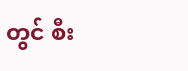တွင် စီး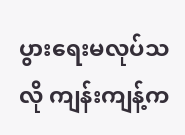ပွားရေးမလုပ်သလို ကျန်းကျန့်က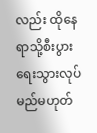လည်း ထိုနေရာသို့စီးပွားရေးသွားလုပ်မည်မဟုတ်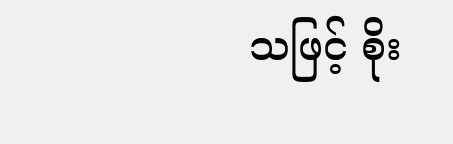သဖြင့် စိုး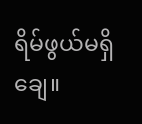ရိမ်ဖွယ်မရှိချေ။